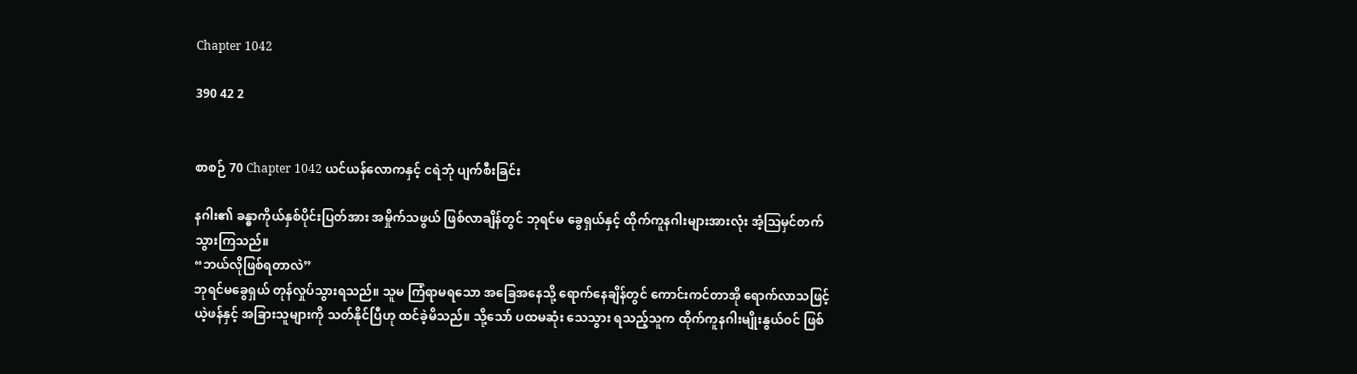Chapter 1042

390 42 2


စာစဉ် 70 Chapter 1042 ယင်ယန်လောကနှင့် ငရဲဘုံ ပျက်စီးခြင်း

နဂါး၏ ခန္ဓာကိုယ်နှစ်ပိုင်းပြတ်အား အမှိုက်သဖွယ် ဖြစ်လာချိန်တွင် ဘုရင်မ ခွေရှယ်နှင့် ထိုက်ကူနဂါးများအားလုံး အံ့ဩမှင်တက်သွားကြသည်။
“ဘယ်လိုဖြစ်ရတာလဲ”
ဘုရင်မခွေရှယ် တုန်လှုပ်သွားရသည်။ သူမ ကြံရာမရသော အခြေအနေသို့ ရောက်နေချိန်တွင် ကောင်းကင်တာအို ရောက်လာသဖြင့် ယဲ့ဖန်နှင့် အခြားသူများကို သတ်နိုင်ပြီဟု ထင်ခဲ့မိသည်။ သို့သော် ပထမဆုံး သေသွား ရသည့်သူက ထိုက်ကူနဂါးမျိုးနွယ်ဝင် ဖြစ်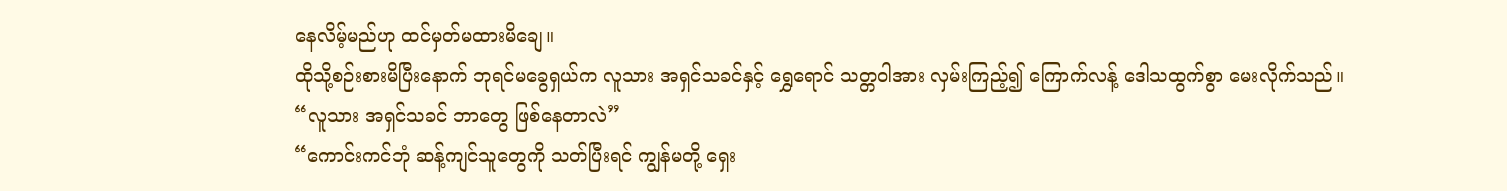နေလိမ့်မည်ဟု ထင်မှတ်မထားမိချေ။
ထိုသို့စဉ်းစားမိပြီးနောက် ဘုရင်မခွေရှယ်က လူသား အရှင်သခင်နှင့် ရွှေရောင် သတ္တဝါအား‌ လှမ်းကြည့်၍ ကြောက်လန့် ဒေါသထွက်စွာ မေးလိုက်သည်။
“လူသား အရှင်သခင် ဘာတွေ ဖြစ်နေတာလဲ”
“ကောင်းကင်ဘုံ ဆန့်ကျင်သူတွေကို သတ်ပြီးရင် ကျွန်မတို့ ရှေး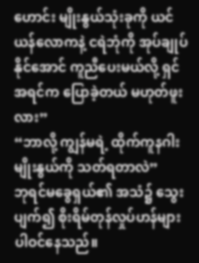ဟောင်း မျိုးနွယ်သုံးခုကို ယင်ယန်လောကနဲ့ ငရဲဘုံကို အုပ်ချုပ်နိုင်အောင် ကူညီပေးမယ်လို့ ရှင် အရင်က ပြောခဲ့တယ် မဟုတ်ဖူးလား”
“ဘာလို့ ကျွန်မရဲ့ ထိုက်ကူနဂါးမျိုးနွယ်ကို သတ်ရတာလဲ”
ဘုရင်မခွေရှယ်၏ အသံ၌ သွေးပျက်၍ စိုးရိမ်တုန်လှုပ်ဟန်များ ပါဝင်နေသည်။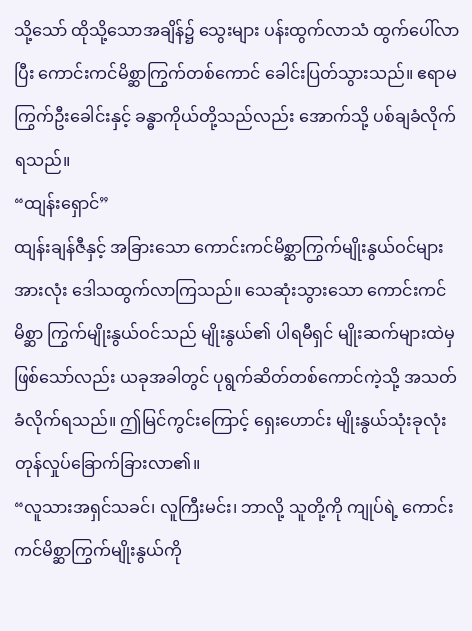သို့သော် ထိုသို့သောအချိန်၌ သွေးများ ပန်းထွက်လာသံ ထွက်ပေါ်လာပြီး ကောင်းကင်မိစ္ဆာကြွက်တစ်ကောင် ခေါင်းပြတ်သွားသည်။ ဧရာမ ကြွက်ဦးခေါင်းနှင့် ခန္ဓာကိုယ်တို့သည်လည်း‌ အောက်သို့ ပစ်ချခံလိုက်ရသည်။
“ထျန်းရှောင်”
ထျန်းချန်ဇီနှင့် အခြားသော ကောင်းကင်မိစ္ဆာကြွက်မျိုးနွယ်ဝင်များအားလုံး ဒေါသထွက်လာကြသည်။ သေဆုံးသွားသော ကောင်းကင်မိစ္ဆာ ကြွက်မျိုးနွယ်ဝင်သည် မျိုးနွယ်၏ ပါရမီရှင် မျိုးဆက်များထဲမှ ဖြစ်သော်လည်း ယခုအခါတွင် ပုရွက်ဆိတ်တစ်ကောင်ကဲ့သို့ အသတ်ခံလိုက်ရသည်။ ဤမြင်ကွင်းကြောင့် ရှေးဟောင်း မျိုးနွယ်သုံးခုလုံး တုန်လှုပ်ခြောက်ခြားလာ၏။
“လူသားအရှင်သခင်၊ လူကြီးမင်း၊ ဘာလို့ သူတို့ကို ကျုပ်ရဲ့ ကောင်းကင်မိစ္ဆာကြွက်မျိုးနွယ်ကို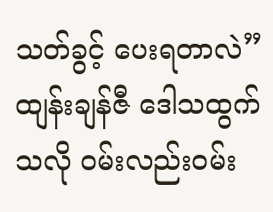သတ်ခွင့် ပေးရတာလဲ”
ထျန်းချန်ဇီ ဒေါသထွက်သလို ဝမ်းလည်းဝမ်း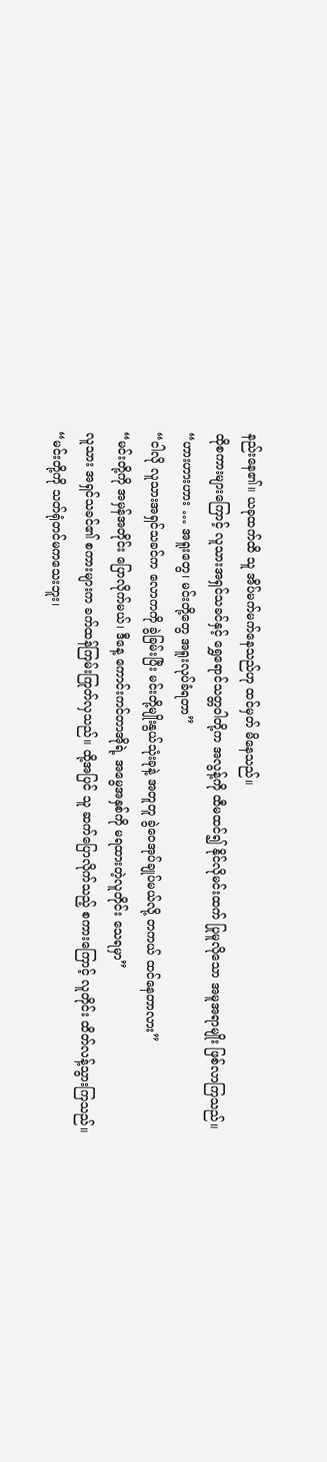နည်းနေ၏။ ယခုထက်ထိ သူ အိပ်မက်မက်နေသည်ဟု ထင်မှတ် မိနေသည်။
ထိုစကားများကြောင့် လူသားအရှင်သခင်နှင့် ရွှေရောင်သတ္တဝါတို့က အလွန့်ကို ထီမထင်၍ နိုင်လိုမင်းထက် ပြုမူလိုသော အမူအရာမျိုး ဖြစ်လာကြသည်။
“ဟားဟားဟား … အရူးတွေ၊ မင်းတို့တွေ အရူးလုပ်ခံရတာ”
“ငါလို လူသားအရှင်သခင်က လောကကို ခွဲခြမ်းပြီး မင်းတို့မျိုးနွယ်သုံးခုနဲ့ အတူတူ ခွဲဝေအုပ်ချုပ်မယ်လို့ တကယ် ထင်နေတာလား”
“မင်းတို့ကို အမှန်အတိုင်း ပြောလိုက်မယ်၊ ဒီနေ့ ကောင်းကင်တာအိုရဲ့ အမွေအနှစ်ကို မရထားတဲ့လူတိုင်း သေရမှာ”
လူသား အရှင်သခင်၏ စကားများက ခက်ထန်ကြမ်းကြုတ်လှသည်။ ထို့အပြင် သူ ဆက်ပြောလိုက်သည့် စကားကြောင့် လူတိုင်း ထိတ်လန့်သွားကြသည်။
“မင်းတို့ကို သတ်ရုံတင်မကသေးဘူး၊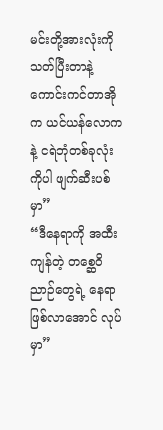မင်းတို့အားလုံးကို သတ်ပြီးတာနဲ့ ကောင်းကင်တာအိုက ယင်ယန်လောကနဲ့ ငရဲဘုံတစ်ခုလုံးကိုပါ ဖျက်ဆီးပစ်မှာ”
“ဒီနေရာကို အထီးကျန်တဲ့ တစ္ဆေဝိညာဉ်တွေရဲ့ နေရာဖြစ်လာအောင် လုပ်မှာ”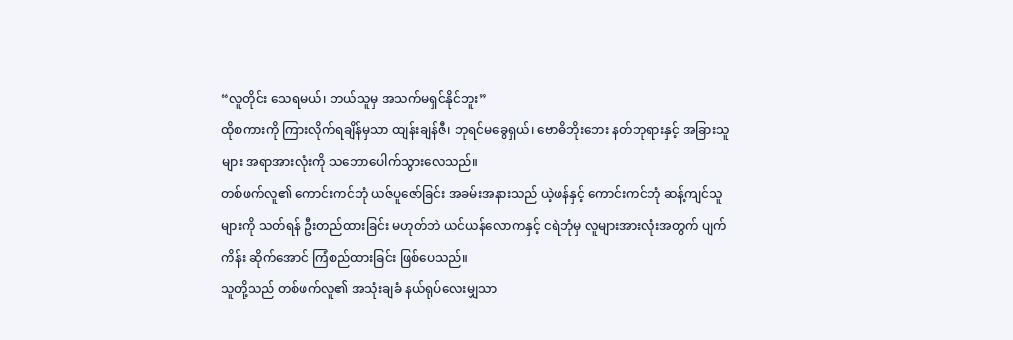“လူတိုင်း သေရမယ်၊ ဘယ်သူမှ အသက်မရှင်နိုင်ဘူး”
ထိုစကားကို ကြားလိုက်ရချိန်မှသာ ထျန်းချန်ဇီ၊ ဘုရင်မခွေရှယ်၊ ဗောဓိဘိုးဘေး နတ်ဘုရားနှင့် အခြားသူများ အရာအားလုံးကို သဘောပေါက်သွားလေသည်။
တစ်ဖက်လူ၏ ကောင်းကင်ဘုံ ယဇ်ပူဇော်ခြင်း အခမ်းအနားသည် ယဲ့ဖန်နှင့် ကောင်းကင်ဘုံ ဆန့်ကျင်သူများကို သတ်ရန် ဦးတည်ထားခြင်း မဟုတ်ဘဲ ယင်ယန်လောကနှင့် ငရဲဘုံမှ လူများအားလုံးအတွက် ပျက်ကိန်း ဆိုက်အောင် ကြံစည်ထားခြင်း ဖြစ်ပေသည်။
သူတို့သည် တစ်ဖက်လူ၏ အသုံးချခံ နယ်ရုပ်လေးမျှသာ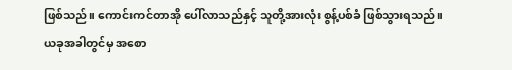ဖြစ်သည်။ ကောင်းကင်တာအို ပေါ်လာသည်နှင့် သူတို့အားလုံး စွန့်ပစ်ခံ ဖြစ်သွားရသည်။
ယခုအခါတွင်မှ အစော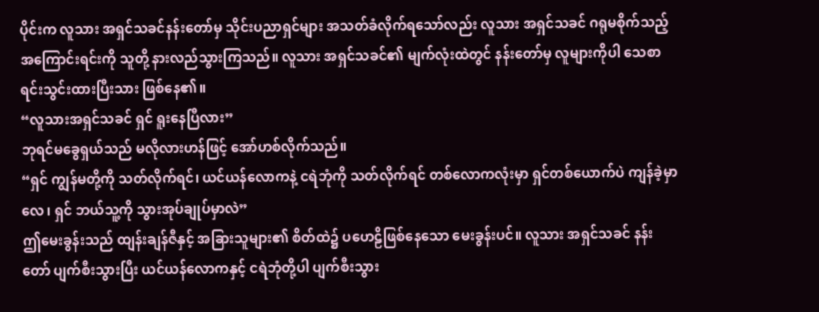ပိုင်းက လူသား အရှင်သခင်နန်းတော်မှ သိုင်းပညာရှင်များ အသတ်ခံလိုက်ရသော်လည်း လူသား အရှင်သခင် ဂရုမစိုက်သည့် အကြောင်းရင်းကို သူတို့ နားလည်သွားကြသည်။ လူသား အရှင်သခင်၏ မျက်လုံးထဲတွင် နန်းတော်မှ လူများကိုပါ သေစာရင်းသွင်းထားပြီးသား ဖြစ်နေ၏။
“လူသားအရှင်သခင် ရှင် ရူးနေပြီလား”
ဘုရင်မခွေရှယ်သည် မလိုလားဟန်ဖြင့် အော်ဟစ်လိုက်သည်။
“ရှင် ကျွန်မတို့ကို သတ်လိုက်ရင်၊ ယင်ယန်လောကနဲ့ ငရဲဘုံကို သတ်လိုက်ရင် တစ်လောကလုံးမှာ ရှင်တစ်ယောက်ပဲ ကျန်ခဲ့မှာလေ၊ ရှင် ဘယ်သူ့ကို သွားအုပ်ချုပ်မှာလဲ”
ဤမေးခွန်းသည် ထျန်းချန်ဇီနှင့် အခြားသူများ၏ စိတ်ထဲ၌ ပဟေဠိဖြစ်နေသော မေးခွန်းပင်။ လူသား အရှင်သခင် နန်းတော် ပျက်စီးသွားပြီး ယင်ယန်လောကနှင့် ငရဲဘုံတို့ပါ ပျက်စီးသွား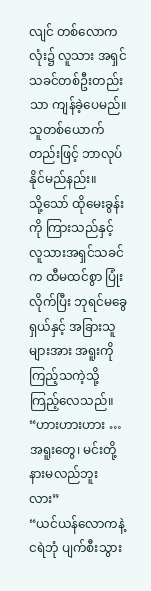လျင် တစ်လောကလုံး၌ လူသား အရှင်သခင်တစ်ဦးတည်းသာ ကျန်ခဲ့ပေမည်။ သူတစ်ယောက်တည်းဖြင့် ဘာလုပ်နိုင်မည်နည်း။
သို့သော် ထိုမေးခွန်းကို ကြားသည်နှင့် လူသားအရှင်သခင်က ထီမထင်စွာ ပြုံးလိုက်ပြီး ဘုရင်မခွေရှယ်နှင့် အခြားသူများအား အရူးကို ကြည့်သကဲ့သို့ ကြည့်လေသည်။
“ဟားဟားဟား … အရူးတွေ၊ မင်းတို့ နားမလည်ဘူးလား”
“ယင်ယန်လောကနဲ့ ငရဲဘုံ ပျက်စီးသွား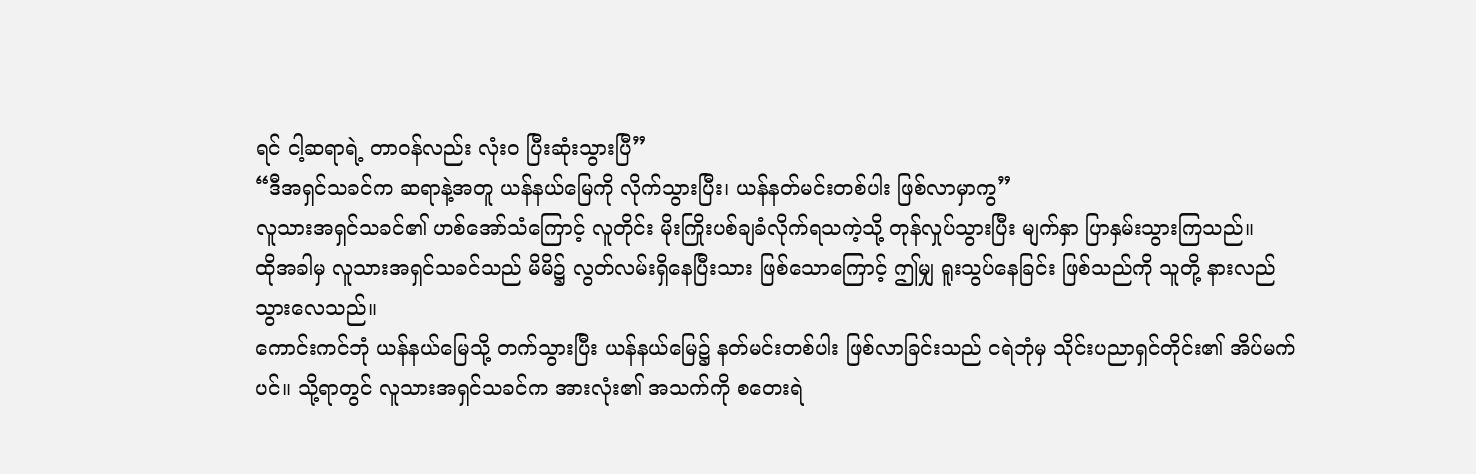ရင် ငါ့ဆရာရဲ့ တာဝန်လည်း လုံးဝ ပြီးဆုံးသွားပြီ”
“ဒီအရှင်သခင်က ဆရာနဲ့အတူ ယန်နယ်မြေကို လိုက်သွားပြီး၊ ယန်နတ်မင်းတစ်ပါး ဖြစ်လာမှာကွ”
လူသားအရှင်သခင်၏ ဟစ်အော်သံကြောင့် လူတိုင်း မိုးကြိုးပစ်ချခံလိုက်ရသကဲ့သို့ တုန်လှုပ်သွားပြီး မျက်နှာ ပြာနှမ်းသွားကြသည်။
ထိုအခါမှ လူသားအရှင်သခင်သည် မိမိ၌ လွတ်လမ်းရှိနေပြီးသား ဖြစ်သောကြောင့် ဤမျှ ရူးသွပ်နေခြင်း ဖြစ်သည်ကို သူတို့ နားလည်သွားလေသည်။
ကောင်းကင်ဘုံ ယန်နယ်မြေသို့ တက်သွားပြီး ယန်နယ်မြေ၌ နတ်မင်းတစ်ပါး ဖြစ်လာခြင်းသည် ငရဲဘုံမှ သိုင်းပညာရှင်တိုင်း၏ အိပ်မက်ပင်။ သို့ရာတွင် လူသားအရှင်သခင်က အားလုံး၏ အသက်ကို စတေးရဲ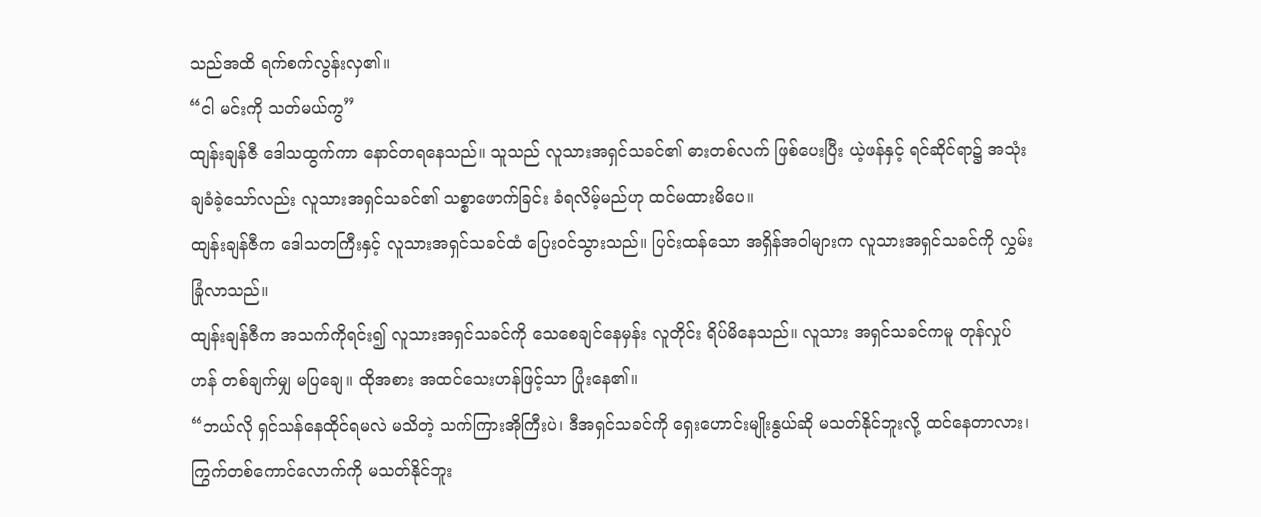သည်အထိ ရက်စက်လွန်းလှ၏။
“ငါ မင်းကို သတ်မယ်ကွ”
ထျန်းချန်ဇီ ဒေါသထွက်ကာ နောင်တရနေသည်။ သူသည် လူသားအရှင်သခင်၏ ဓားတစ်လက် ဖြစ်ပေးပြီး ယဲ့ဖန်နှင့် ရင်ဆိုင်ရာ၌ အသုံးချခံခဲ့သော်လည်း လူသားအရှင်သခင်၏ သစ္စာဖောက်ခြင်း ခံရလိမ့်မည်ဟု ထင်မထားမိပေ။
ထျန်းချန်ဇီက ဒေါသတကြီးနှင့် လူသားအရှင်သခင်ထံ ပြေးဝင်သွားသည်။ ပြင်းထန်သော အရှိန်အဝါများက လူသားအရှင်သခင်ကို လွှမ်းခြုံလာသည်။
ထျန်းချန်ဇီက အသက်ကိုရင်း၍ လူသားအရှင်သခင်ကို သေစေချင်နေမှန်း လူတိုင်း ရိပ်မိနေသည်။ လူသား အရှင်သခင်ကမူ တုန်လှုပ်ဟန် တစ်ချက်မျှ မပြချေ။ ထိုအစား အထင်သေးဟန်ဖြင့်သာ ပြုံးနေ၏။
“ဘယ်လို ရှင်သန်နေထိုင်ရမလဲ မသိတဲ့ သက်ကြားအိုကြီးပဲ၊ ဒီအရှင်သခင်ကို ရှေးဟောင်းမျိုးနွယ်ဆို မသတ်နိုင်ဘူးလို့ ထင်နေတာလား၊ ကြွက်တစ်ကောင်လောက်ကို မသတ်နိုင်ဘူး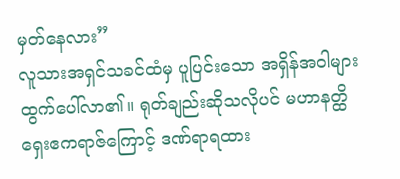မှတ်နေလား”
လူသားအရှင်သခင်ထံမှ ပူပြင်းသော အရှိန်အဝါများ ထွက်ပေါ်လာ၏။ ရုတ်ချည်းဆိုသလိုပင် မဟာနတ္ထိ ရှေးဧကရာဇ်ကြောင့် ဒဏ်ရာရထား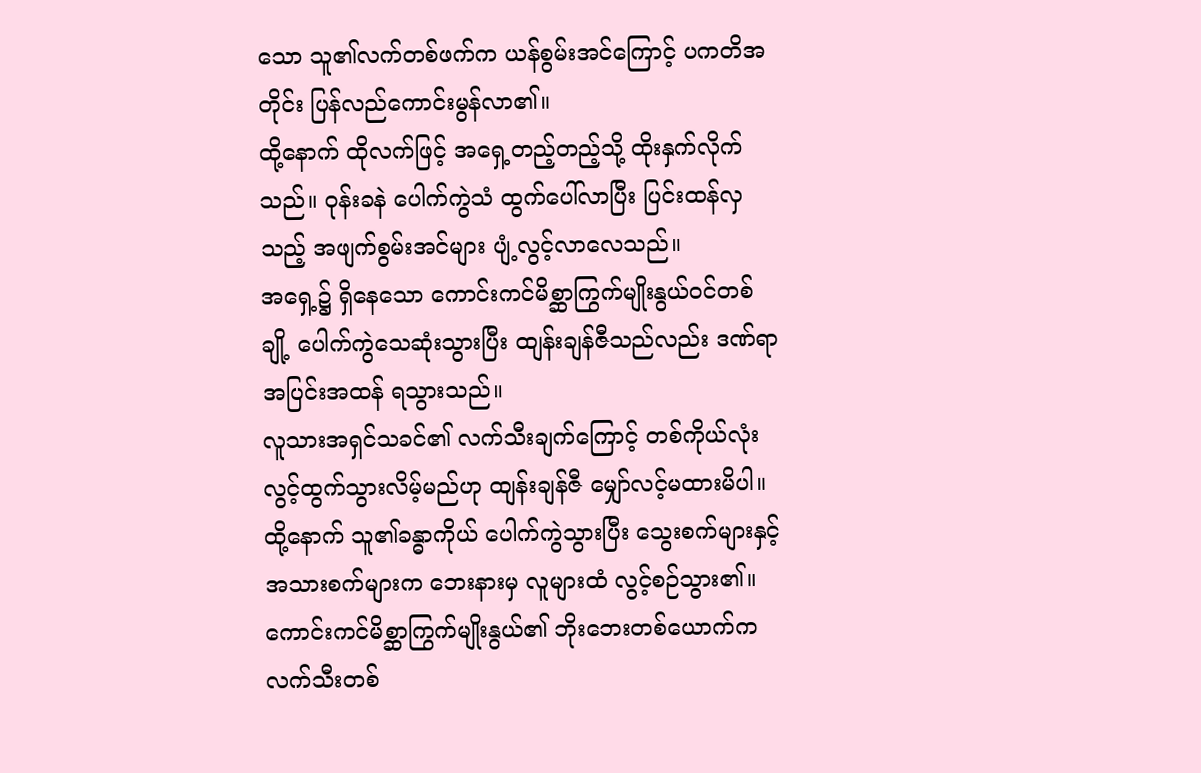သော သူ၏လက်တစ်ဖက်က ယန်စွမ်းအင်ကြောင့် ပကတိအတိုင်း ပြန်လည်ကောင်းမွန်လာ၏။
ထို့နောက် ထိုလက်ဖြင့် အရှေ့တည့်တည့်သို့ ထိုးနှက်လိုက်သည်။ ဝုန်းခနဲ ပေါက်ကွဲသံ ထွက်ပေါ်လာပြီး ပြင်းထန်လှသည့် အဖျက်စွမ်းအင်များ ပျံ့လွင့်လာလေသည်။
အရှေ့၌ ရှိနေသော ကောင်းကင်မိစ္ဆာကြွက်မျိုးနွယ်ဝင်တစ်ချို့ ပေါက်ကွဲသေဆုံးသွားပြီး ထျန်းချန်ဇီသည်လည်း ဒဏ်ရာ အပြင်းအထန် ရသွားသည်။
လူသားအရှင်သခင်၏ လက်သီးချက်ကြောင့် တစ်ကိုယ်လုံး လွင့်ထွက်သွားလိမ့်မည်ဟု ထျန်းချန်ဇီ မျှော်လင့်မထားမိပါ။ ထို့နောက် သူ၏ခန္ဓာကိုယ် ပေါက်ကွဲသွားပြီး သွေးစက်များနှင့် အသားစက်များက ဘေးနားမှ လူများထံ လွင့်စဉ်သွား၏။
ကောင်းကင်မိစ္ဆာကြွက်မျိုးနွယ်၏ ဘိုးဘေးတစ်ယောက်က လက်သီးတစ်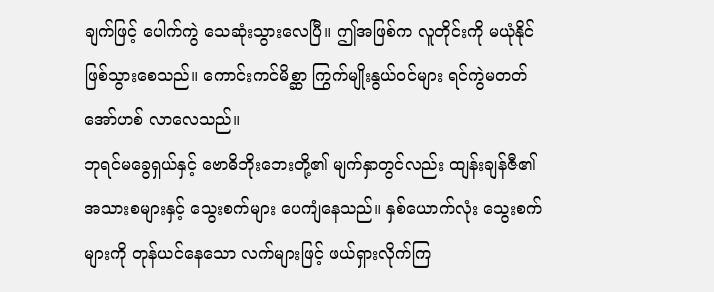ချက်ဖြင့် ပေါက်ကွဲ သေဆုံးသွားလေပြီ။ ဤအဖြစ်က လူတိုင်းကို မယုံနိုင် ဖြစ်သွားစေသည်။ ကောင်းကင်မိစ္ဆာ ကြွက်မျိုးနွယ်ဝင်များ ရင်ကွဲမတတ် အော်ဟစ် လာလေသည်။
ဘုရင်မခွေရှယ်နှင့် ဗောဓိဘိုးဘေးတို့၏ မျက်နှာတွင်လည်း ထျန်းချန်ဇီ၏ အသားစများနှင့် သွေးစက်များ ပေကျံနေသည်။ နှစ်ယောက်လုံး သွေးစက်များကို တုန်ယင်နေသော လက်များဖြင့် ဖယ်ရှားလိုက်ကြ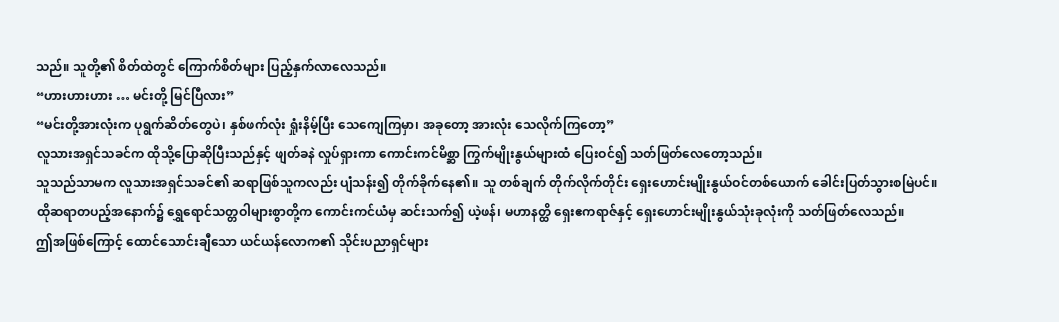သည်။ သူတို့၏ စိတ်ထဲတွင် ကြောက်စိတ်များ ပြည့်နှက်လာလေသည်။
“ဟားဟားဟား … မင်းတို့ မြင်ပြီလား”
“မင်းတို့အားလုံးက ပုရွက်ဆိတ်တွေပဲ၊ နှစ်ဖက်လုံး ရှုံးနိမ့်ပြီး သေကျေကြမှာ၊ အခုတော့ အားလုံး သေလိုက်ကြတော့”
လူသားအရှင်သခင်က ထိုသို့ပြောဆိုပြီးသည်နှင့် ဖျတ်ခနဲ လှုပ်ရှားကာ ကောင်းကင်မိစ္ဆာ ကြွက်မျိုးနွယ်များထံ ပြေးဝင်၍ သတ်ဖြတ်လေတော့သည်။
သူသည်သာမက လူသားအရှင်သခင်၏ ဆရာဖြစ်သူကလည်း ပျံသန်း၍ တိုက်ခိုက်နေ၏။ သူ တစ်ချက် တိုက်လိုက်တိုင်း ရှေးဟောင်းမျိုးနွယ်ဝင်တစ်ယောက် ခေါင်းပြတ်သွားစမြဲပင်။
ထိုဆရာတပည့်အနောက်၌ ရွှေရောင်သတ္တဝါများစွာတို့က ကောင်းကင်ယံမှ ဆင်းသက်၍ ယဲ့ဖန်၊ မဟာနတ္ထိ ရှေးဧကရာဇ်နှင့် ရှေးဟောင်းမျိုးနွယ်သုံးခုလုံးကို သတ်ဖြတ်လေသည်။
ဤအဖြစ်ကြောင့်‌ ထောင်သောင်းချီ‌သော ယင်ယန်လောက၏ သိုင်းပညာရှင်များ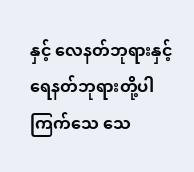နှင့် လေနတ်ဘုရားနှင့် ရေနတ်ဘုရားတို့ပါ ကြက်သေ သေ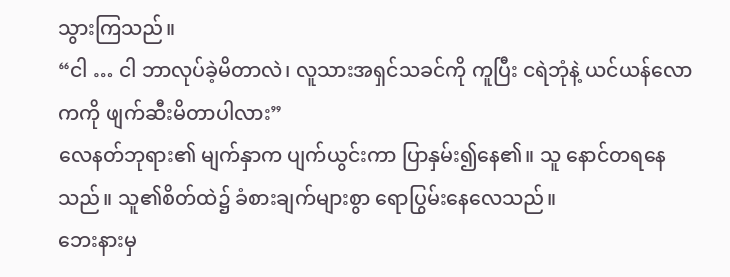သွားကြသည်။
“ငါ … ငါ ဘာလုပ်ခဲ့မိတာလဲ၊ လူသားအရှင်သခင်ကို ကူပြီး ငရဲဘုံနဲ့ ယင်ယန်လောကကို ဖျက်ဆီးမိတာပါလား”
လေနတ်ဘုရား၏ မျက်နှာက ပျက်ယွင်းကာ ပြာနှမ်း၍နေ၏။ သူ နောင်တရနေသည်။ သူ၏စိတ်ထဲ၌ ခံစားချက်များစွာ ရောပြွမ်းနေလေသည်။
ဘေးနားမှ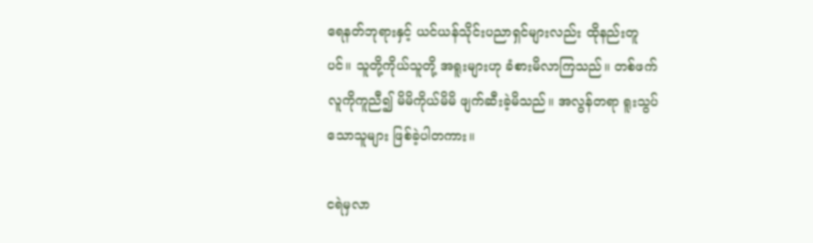ရေနတ်ဘုရားနှင့် ယင်ယန်သိုင်းပညာရှင်များလည်း ထိုနည်းတူပင်။ သူတို့ကိုယ်သူတို့ အရူးများဟု ခံစားမိလာကြသည်။ တစ်ဖက်လူကိုကူညီ၍ မိမိကိုယ်မိမိ ဖျက်ဆီးခဲ့မိသည်။ အလွန်တရာ ရူးသွပ်သောသူများ ဖြစ်ခဲ့ပါတကား။

ငရဲမှလာ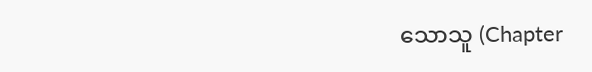သောသူ (Chapter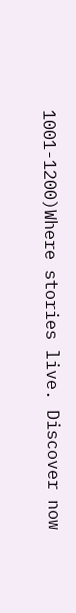1001-1200)Where stories live. Discover now